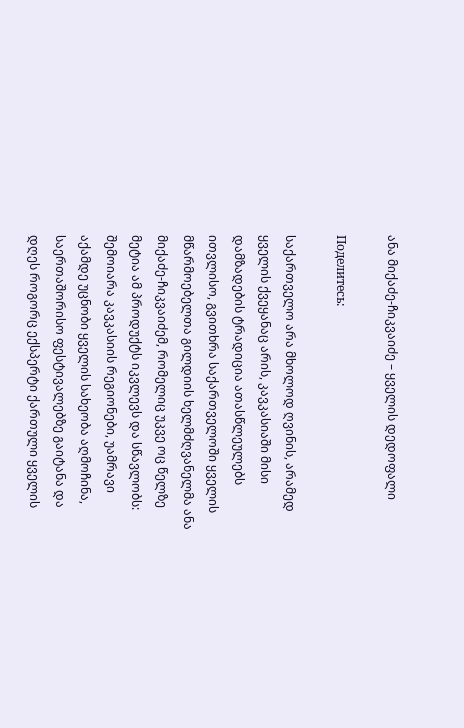ანა მიქაძე-ჩიკვაიძე – ყველის დედოფალი

Поделитесь:

საქართველო არა მხოლოდ ღვინის, არამედ ყველის ქვეყანაც არის, კავკასიაში მისი დამზადების ტრადიცია ათასწლეულებს ითვლისო, გვითხრა საქართველოში ყველის მწარმოებელთა გილდიის ხელმძღვანელმა ანა მიქაძე-ჩიკვაიძემ, რომელიც უკვე ოც წელზე მეტია ამ პროდუქტს იკვლევს და სწავლობს: შემოიარა კავკასიის რეგიონები, უამრავი აქამდე უცნობი ყველის სახეობა აღმოჩინა, საერთაშორისო ფესტივალებზე გაიტანა და დღეს როგორც ექსპერტი ქართული ყველის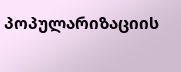პოპულარიზაციის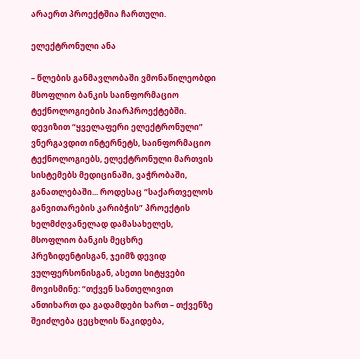არაერთ პროექტშია ჩართული.

ელექტრონული ანა

– წლების განმავლობაში ვმონაწილეობდი მსოფლიო ბანკის საინფორმაციო ტექნოლოგიების პიარპროექტებში. დევიზით “ყველაფერი ელექტრონული” ვნერგავდით ინტერნეტს, საინფორმაციო ტექნოლოგიებს, ელექტრონული მართვის სისტემებს მედიცინაში, ვაჭრობაში, განათლებაში... როდესაც “საქართველოს განვითარების კარიბჭის” პროექტის ხელმძღვანელად დამასახელეს, მსოფლიო ბანკის მეცხრე პრეზიდენტისგან, ჯეიმზ დევიდ ვულფერსონისგან, ასეთი სიტყვები მოვისმინე: “თქვენ სანთელივით ანთიხართ და გადამდები ხართ – თქვენზე შეიძლება ცეცხლის წაკიდება,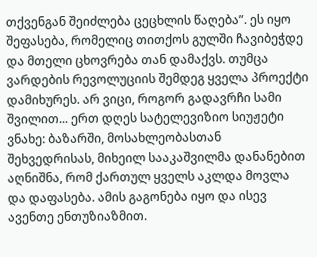თქვენგან შეიძლება ცეცხლის წაღება”. ეს იყო შეფასება, რომელიც თითქოს გულში ჩავიბეჭდე და მთელი ცხოვრება თან დამაქვს. თუმცა ვარდების რევოლუციის შემდეგ ყველა პროექტი დამიხურეს. არ ვიცი, როგორ გადავრჩი სამი შვილით... ერთ დღეს სატელევიზიო სიუჟეტი ვნახე: ბაზარში, მოსახლეობასთან შეხვედრისას, მიხეილ სააკაშვილმა დანანებით აღნიშნა, რომ ქართულ ყველს აკლდა მოვლა და დაფასება. ამის გაგონება იყო და ისევ ავენთე ენთუზიაზმით.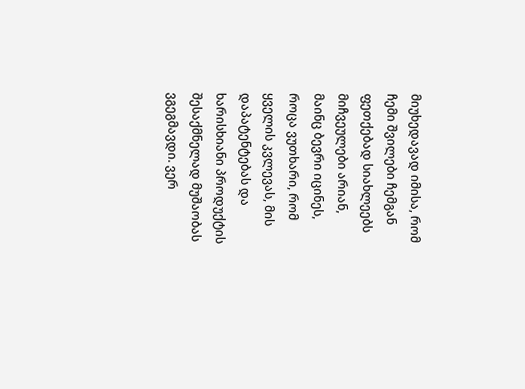მიუხედავად იმისა, რომ ჩემი შვილები ჩემგან ფეთქებად სიახლეებს მიჩვეულები არიან, მაინც ბევრი იცინეს, როცა ვუთხარი, რომ ყველის კვლევას, მის დაპატენტებას და ხარისხიანი პროდუქტის შესაქმნელად მუშაობას ვგეგმავდი. ვერ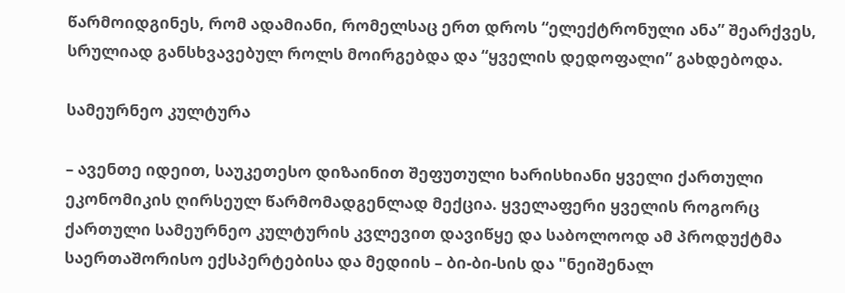წარმოიდგინეს, რომ ადამიანი, რომელსაც ერთ დროს “ელექტრონული ანა” შეარქვეს, სრულიად განსხვავებულ როლს მოირგებდა და “ყველის დედოფალი” გახდებოდა.

სამეურნეო კულტურა

– ავენთე იდეით, საუკეთესო დიზაინით შეფუთული ხარისხიანი ყველი ქართული ეკონომიკის ღირსეულ წარმომადგენლად მექცია. ყველაფერი ყველის როგორც ქართული სამეურნეო კულტურის კვლევით დავიწყე და საბოლოოდ ამ პროდუქტმა საერთაშორისო ექსპერტებისა და მედიის – ბი-ბი-სის და "ნეიშენალ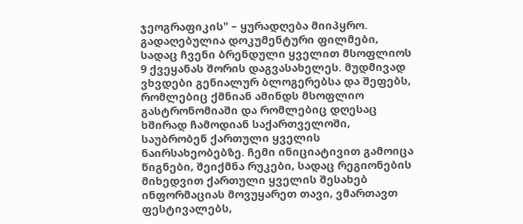ჯეოგრაფიკის" – ყურადღება მიიპყრო. გადაღებულია დოკუმენტური ფილმები, სადაც ჩვენი ბრენდული ყველით მსოფლიოს 9 ქვეყანას შორის დაგვასახელეს. მუდმივად ვხვდები გენიალურ ბლოგერებსა და შეფებს, რომლებიც ქმნიან ამინდს მსოფლიო გასტრონომიაში და რომლებიც დღესაც ხშირად ჩამოდიან საქართველოში, საუბრობენ ქართული ყველის ნაირსახეობებზე. ჩემი ინიციატივით გამოიცა წიგნები, შეიქმნა რუკები, სადაც რეგიონების მიხედვით ქართული ყველის შესახებ ინფორმაციას მოვუყარეთ თავი, ვმართავთ ფესტივალებს,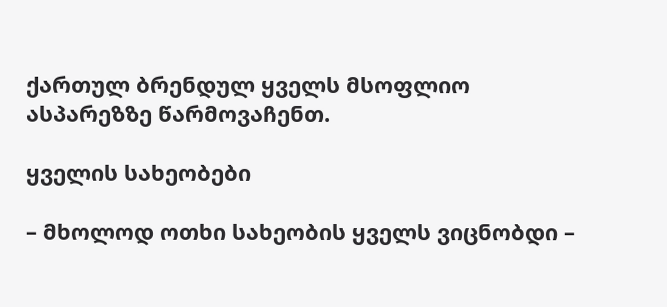ქართულ ბრენდულ ყველს მსოფლიო ასპარეზზე წარმოვაჩენთ.

ყველის სახეობები

– მხოლოდ ოთხი სახეობის ყველს ვიცნობდი –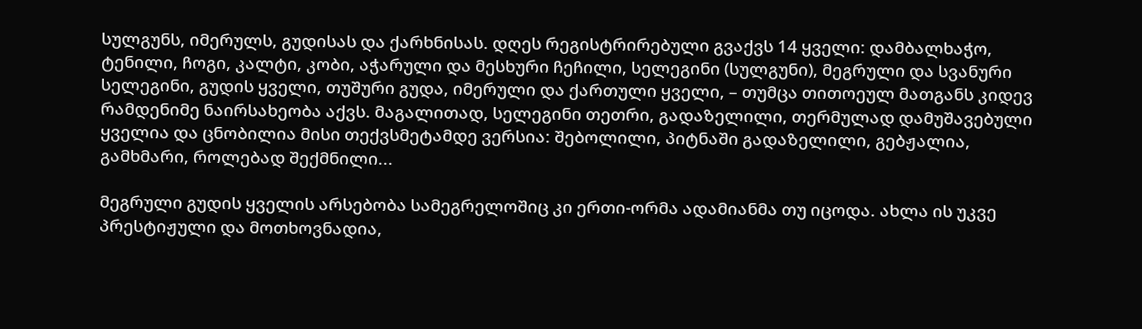სულგუნს, იმერულს, გუდისას და ქარხნისას. დღეს რეგისტრირებული გვაქვს 14 ყველი: დამბალხაჭო, ტენილი, ჩოგი, კალტი, კობი, აჭარული და მესხური ჩეჩილი, სელეგინი (სულგუნი), მეგრული და სვანური სელეგინი, გუდის ყველი, თუშური გუდა, იმერული და ქართული ყველი, – თუმცა თითოეულ მათგანს კიდევ რამდენიმე ნაირსახეობა აქვს. მაგალითად, სელეგინი თეთრი, გადაზელილი, თერმულად დამუშავებული ყველია და ცნობილია მისი თექვსმეტამდე ვერსია: შებოლილი, პიტნაში გადაზელილი, გებჟალია, გამხმარი, როლებად შექმნილი...

მეგრული გუდის ყველის არსებობა სამეგრელოშიც კი ერთი-ორმა ადამიანმა თუ იცოდა. ახლა ის უკვე პრესტიჟული და მოთხოვნადია,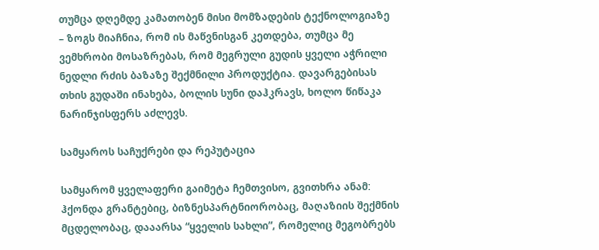თუმცა დღემდე კამათობენ მისი მომზადების ტექნოლოგიაზე – ზოგს მიაჩნია, რომ ის მაწვნისგან კეთდება, თუმცა მე ვემხრობი მოსაზრებას, რომ მეგრული გუდის ყველი აჭრილი ნედლი რძის ბაზაზე შექმნილი პროდუქტია. დავარგებისას თხის გუდაში ინახება, ბოლის სუნი დაჰკრავს, ხოლო წიწაკა ნარინჯისფერს აძლევს.

სამყაროს საჩუქრები და რეპუტაცია

სამყარომ ყველაფერი გაიმეტა ჩემთვისო, გვითხრა ანამ: ჰქონდა გრანტებიც, ბიზნესპარტნიორობაც, მაღაზიის შექმნის მცდელობაც, დააარსა “ყველის სახლი”, რომელიც მეგობრებს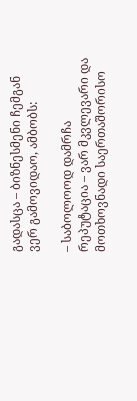გადასცა – ბიზნესმენი ჩემგან ვერ გამოვიდაო, ამბობს:

– საბოლოოდ დამრჩა რეპუტაცია – ვარ მკვლევარი და მოთხოვნადი საერთაშორისო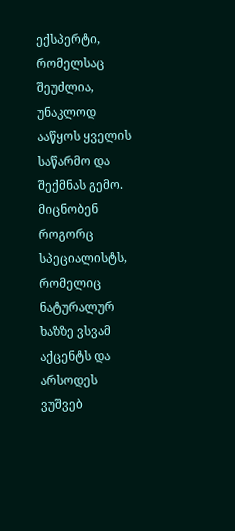ექსპერტი, რომელსაც შეუძლია, უნაკლოდ ააწყოს ყველის საწარმო და შექმნას გემო. მიცნობენ როგორც სპეციალისტს, რომელიც ნატურალურ ხაზზე ვსვამ აქცენტს და არსოდეს ვუშვებ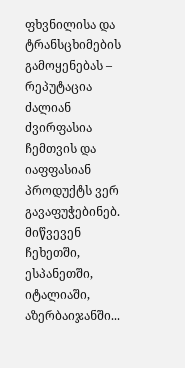ფხვნილისა და ტრანსცხიმების გამოყენებას – რეპუტაცია ძალიან ძვირფასია ჩემთვის და იაფფასიან პროდუქტს ვერ გავაფუჭებინებ. მიწვევენ ჩეხეთში, ესპანეთში, იტალიაში, აზერბაიჯანში...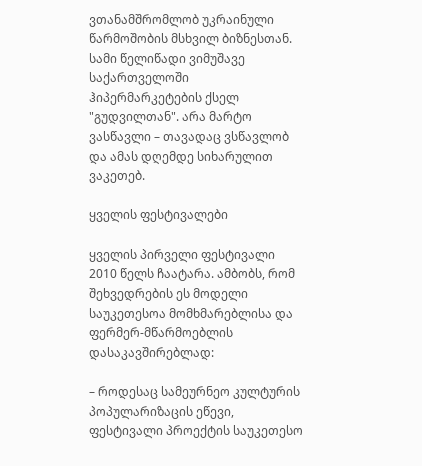ვთანამშრომლობ უკრაინული წარმოშობის მსხვილ ბიზნესთან. სამი წელიწადი ვიმუშავე საქართველოში ჰიპერმარკეტების ქსელ "გუდვილთან". არა მარტო ვასწავლი – თავადაც ვსწავლობ და ამას დღემდე სიხარულით ვაკეთებ.

ყველის ფესტივალები

ყველის პირველი ფესტივალი 2010 წელს ჩაატარა. ამბობს, რომ შეხვედრების ეს მოდელი საუკეთესოა მომხმარებლისა და ფერმერ-მწარმოებლის დასაკავშირებლად:

– როდესაც სამეურნეო კულტურის პოპულარიზაცის ეწევი, ფესტივალი პროექტის საუკეთესო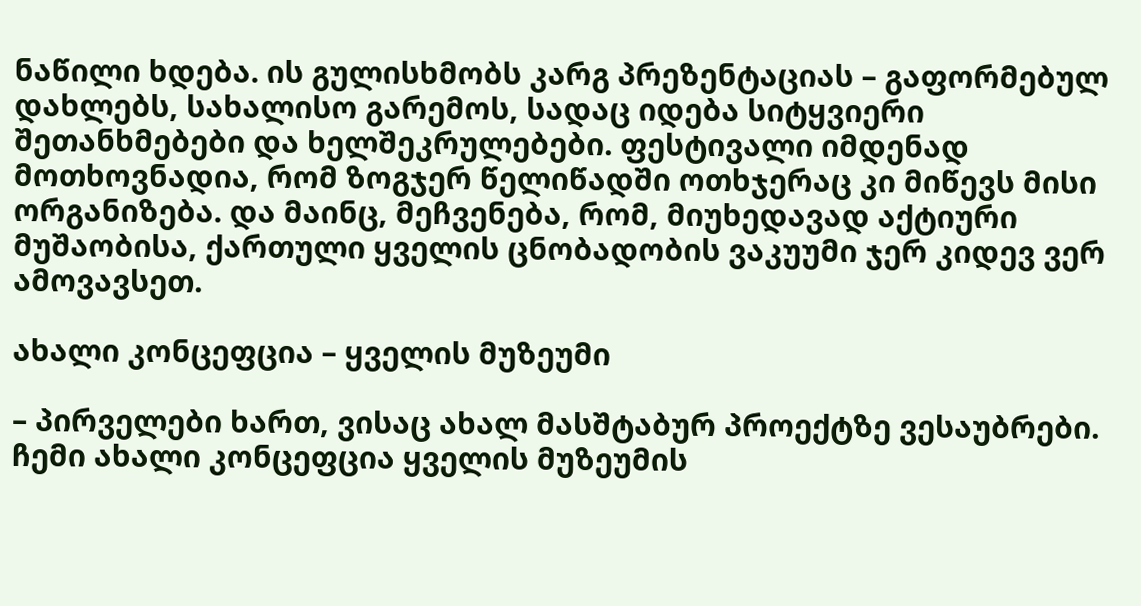ნაწილი ხდება. ის გულისხმობს კარგ პრეზენტაციას – გაფორმებულ დახლებს, სახალისო გარემოს, სადაც იდება სიტყვიერი შეთანხმებები და ხელშეკრულებები. ფესტივალი იმდენად მოთხოვნადია, რომ ზოგჯერ წელიწადში ოთხჯერაც კი მიწევს მისი ორგანიზება. და მაინც, მეჩვენება, რომ, მიუხედავად აქტიური მუშაობისა, ქართული ყველის ცნობადობის ვაკუუმი ჯერ კიდევ ვერ ამოვავსეთ.

ახალი კონცეფცია – ყველის მუზეუმი

– პირველები ხართ, ვისაც ახალ მასშტაბურ პროექტზე ვესაუბრები. ჩემი ახალი კონცეფცია ყველის მუზეუმის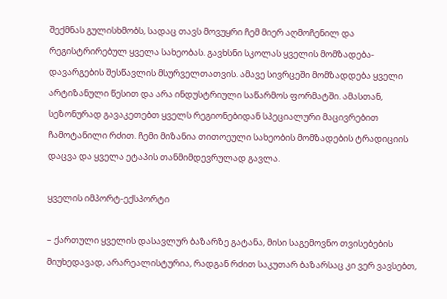შექმნას გულისხმობს, სადაც თავს მოვუყრი ჩემ მიერ აღმოჩენილ და რეგისტრირებულ ყველა სახეობას. გავხსნი სკოლას ყველის მომზადება-დავარგების შესწავლის მსურველთათვის. ამავე სივრცეში მომზადდება ყველი არტიზანული წესით და არა ინდუსტრიული საწარმოს ფორმატში. ამასთან, სეზონურად გავაკეთებთ ყველს რეგიონებიდან სპეციალური მაცივრებით ჩამოტანილი რძით. ჩემი მიზანია თითოეული სახეობის მომზადების ტრადიციის დაცვა და ყველა ეტაპის თანმიმდევრულად გავლა.

ყველის იმპორტ-ექსპორტი

– ქართული ყველის დასავლურ ბაზარზე გატანა, მისი საგემოვნო თვისებების მიუხედავად, არარეალისტურია, რადგან რძით საკუთარ ბაზარსაც კი ვერ ვავსებთ,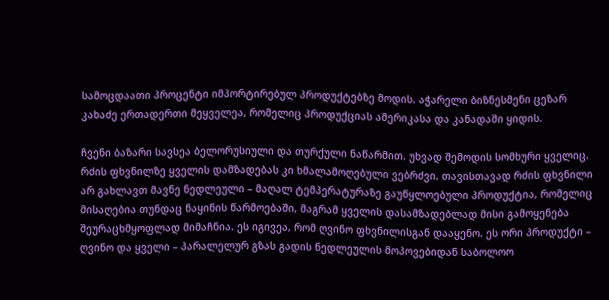სამოცდაათი პროცენტი იმპორტირებულ პროდუქტებზე მოდის. აჭარელი ბიზნესმენი ცეზარ კახაძე ერთადერთი მეყველეა, რომელიც პროდუქციას ამერიკასა და კანადაში ყიდის.

ჩვენი ბაზარი სავსეა ბელორუსიული და თურქული ნაწარმით. უხვად შემოდის სომხური ყველიც. რძის ფხვნილზე ყველის დამზადებას კი ხმალამოღებული ვებრძვი. თავისთავად რძის ფხვნილი არ გახლავთ მავნე ნედლეული – მაღალ ტემპერატურაზე გაუწყლოებული პროდუქტია, რომელიც მისაღებია თუნდაც ნაყინის წარმოებაში, მაგრამ ყველის დასამზადებლად მისი გამოყენება შეურაცხმყოფლად მიმაჩნია. ეს იგივეა, რომ ღვინო ფხვნილისგან დააყენო. ეს ორი პროდუქტი – ღვინო და ყველი – პარალელურ გზას გადის ნედლეულის მოპოვებიდან საბოლოო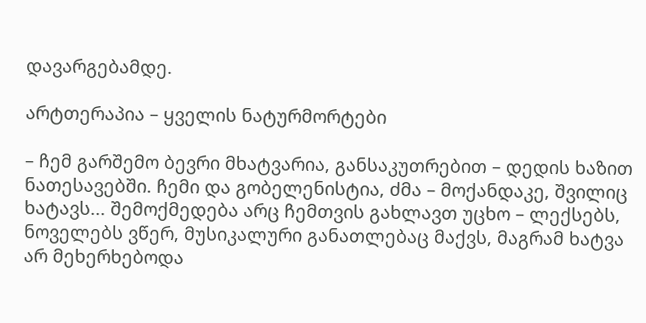დავარგებამდე.

არტთერაპია – ყველის ნატურმორტები

– ჩემ გარშემო ბევრი მხატვარია, განსაკუთრებით – დედის ხაზით ნათესავებში. ჩემი და გობელენისტია, ძმა – მოქანდაკე, შვილიც ხატავს... შემოქმედება არც ჩემთვის გახლავთ უცხო – ლექსებს, ნოველებს ვწერ, მუსიკალური განათლებაც მაქვს, მაგრამ ხატვა არ მეხერხებოდა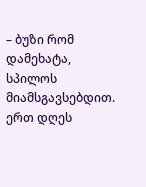– ბუზი რომ დამეხატა, სპილოს მიამსგავსებდით. ერთ დღეს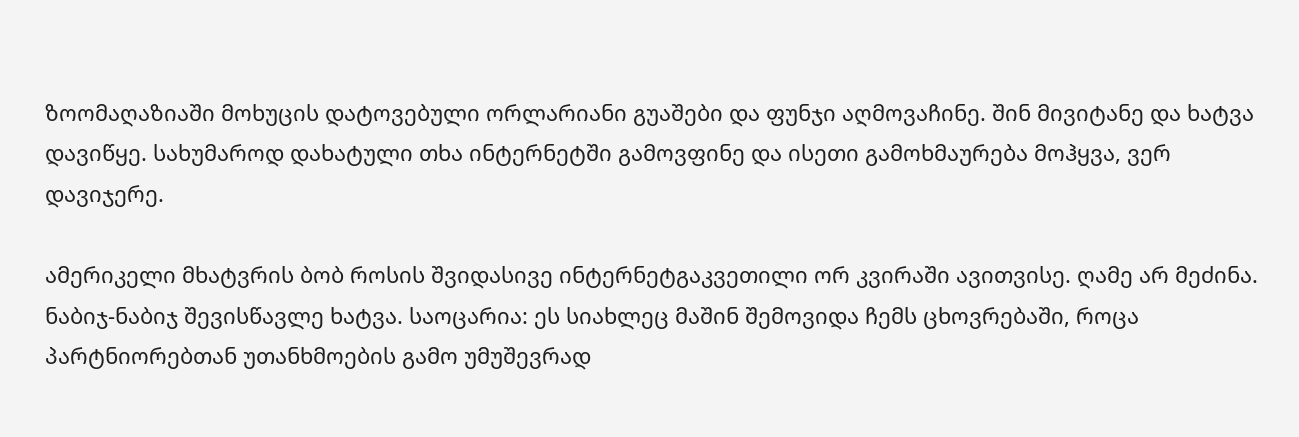ზოომაღაზიაში მოხუცის დატოვებული ორლარიანი გუაშები და ფუნჯი აღმოვაჩინე. შინ მივიტანე და ხატვა დავიწყე. სახუმაროდ დახატული თხა ინტერნეტში გამოვფინე და ისეთი გამოხმაურება მოჰყვა, ვერ დავიჯერე.

ამერიკელი მხატვრის ბობ როსის შვიდასივე ინტერნეტგაკვეთილი ორ კვირაში ავითვისე. ღამე არ მეძინა. ნაბიჯ-ნაბიჯ შევისწავლე ხატვა. საოცარია: ეს სიახლეც მაშინ შემოვიდა ჩემს ცხოვრებაში, როცა პარტნიორებთან უთანხმოების გამო უმუშევრად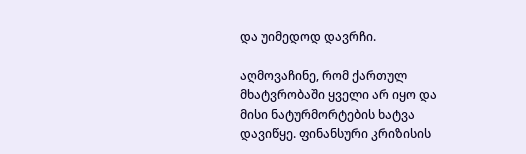და უიმედოდ დავრჩი.

აღმოვაჩინე, რომ ქართულ მხატვრობაში ყველი არ იყო და მისი ნატურმორტების ხატვა დავიწყე. ფინანსური კრიზისის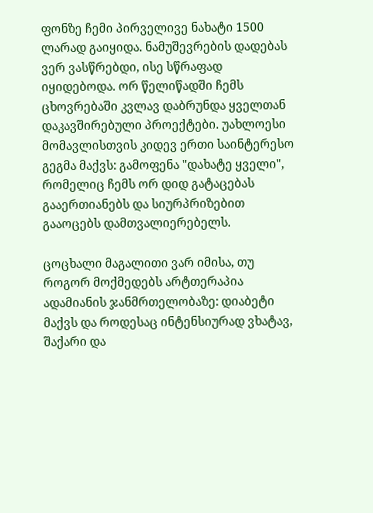ფონზე ჩემი პირველივე ნახატი 1500 ლარად გაიყიდა. ნამუშევრების დადებას ვერ ვასწრებდი, ისე სწრაფად იყიდებოდა. ორ წელიწადში ჩემს ცხოვრებაში კვლავ დაბრუნდა ყველთან დაკავშირებული პროექტები. უახლოესი მომავლისთვის კიდევ ერთი საინტერესო გეგმა მაქვს: გამოფენა "დახატე ყველი", რომელიც ჩემს ორ დიდ გატაცებას გააერთიანებს და სიურპრიზებით გააოცებს დამთვალიერებელს.

ცოცხალი მაგალითი ვარ იმისა, თუ როგორ მოქმედებს არტთერაპია ადამიანის ჯანმრთელობაზე: დიაბეტი მაქვს და როდესაც ინტენსიურად ვხატავ, შაქარი და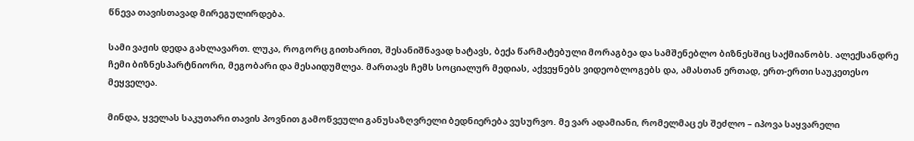წნევა თავისთავად მირეგულირდება.

სამი ვაჟის დედა გახლავართ. ლუკა, როგორც გითხარით, შესანიშნავად ხატავს, ბექა წარმატებული მორაგბეა და სამშენებლო ბიზნესშიც საქმიანობს. ალექსანდრე ჩემი ბიზნესპარტნიორი, მეგობარი და მესაიდუმლეა. მართავს ჩემს სოციალურ მედიას, აქვეყნებს ვიდეობლოგებს და, ამასთან ერთად, ერთ-ერთი საუკეთესო მეყველეა.

მინდა, ყველას საკუთარი თავის პოვნით გამოწვეული განუსაზღვრელი ბედნიერება ვუსურვო. მე ვარ ადამიანი, რომელმაც ეს შეძლო – იპოვა საყვარელი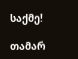საქმე!

თამარ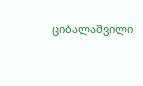ციბალაშვილი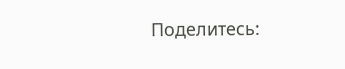Поделитесь: